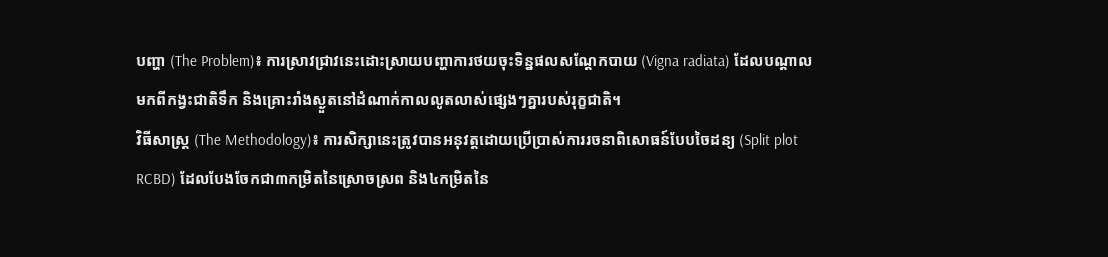បញ្ហា (The Problem)៖ ការស្រាវជ្រាវនេះដោះស្រាយបញ្ហាការថយចុះទិន្នផលសណ្តែកបាយ (Vigna radiata) ដែលបណ្តាលមកពីកង្វះជាតិទឹក និងគ្រោះរាំងស្ងួតនៅដំណាក់កាលលូតលាស់ផ្សេងៗគ្នារបស់រុក្ខជាតិ។
វិធីសាស្ត្រ (The Methodology)៖ ការសិក្សានេះត្រូវបានអនុវត្តដោយប្រើប្រាស់ការរចនាពិសោធន៍បែបចៃដន្យ (Split plot RCBD) ដែលបែងចែកជា៣កម្រិតនៃស្រោចស្រព និង៤កម្រិតនៃ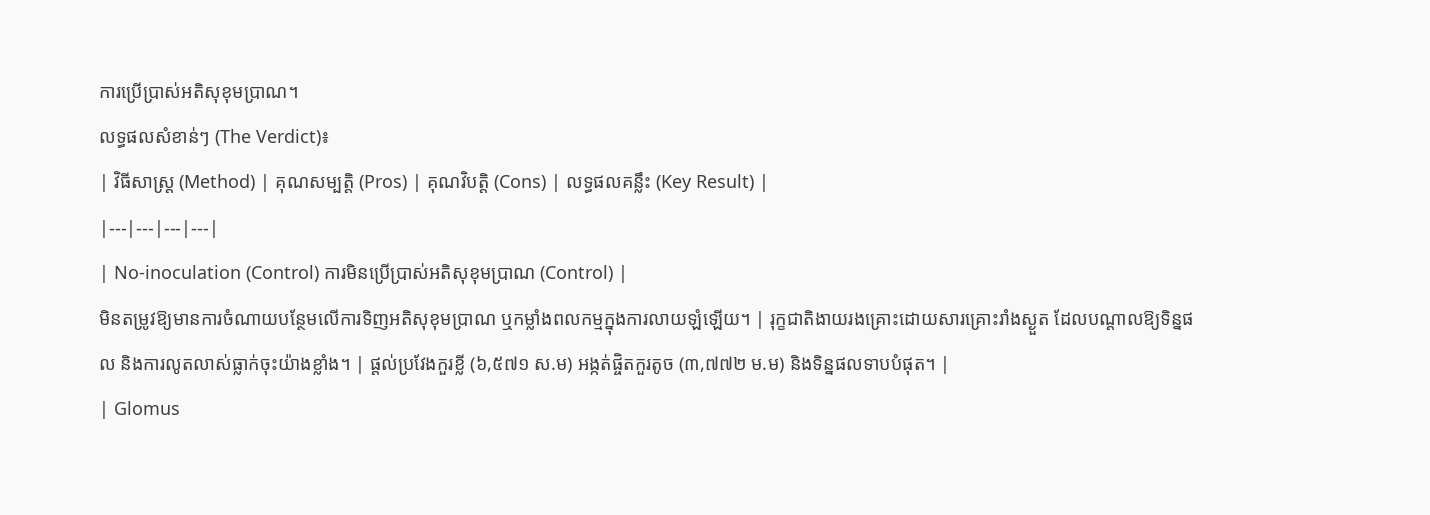ការប្រើប្រាស់អតិសុខុមប្រាណ។
លទ្ធផលសំខាន់ៗ (The Verdict)៖
| វិធីសាស្ត្រ (Method) | គុណសម្បត្តិ (Pros) | គុណវិបត្តិ (Cons) | លទ្ធផលគន្លឹះ (Key Result) |
|---|---|---|---|
| No-inoculation (Control) ការមិនប្រើប្រាស់អតិសុខុមប្រាណ (Control) |
មិនតម្រូវឱ្យមានការចំណាយបន្ថែមលើការទិញអតិសុខុមប្រាណ ឬកម្លាំងពលកម្មក្នុងការលាយឡំឡើយ។ | រុក្ខជាតិងាយរងគ្រោះដោយសារគ្រោះរាំងស្ងួត ដែលបណ្តាលឱ្យទិន្នផល និងការលូតលាស់ធ្លាក់ចុះយ៉ាងខ្លាំង។ | ផ្តល់ប្រវែងកួរខ្លី (៦,៥៧១ ស.ម) អង្កត់ផ្ចិតកួរតូច (៣,៧៧២ ម.ម) និងទិន្នផលទាបបំផុត។ |
| Glomus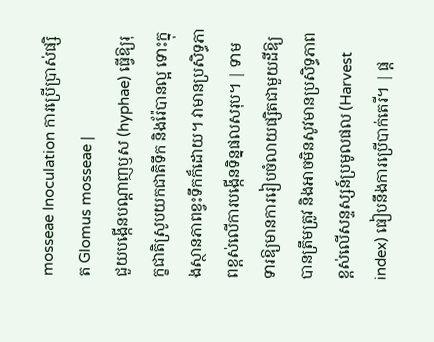mosseae Inoculation ការប្រើប្រាស់ផ្សិត Glomus mosseae |
ជួយបង្កើនបណ្តាញឫស (hyphae) ធ្វើឱ្យរុក្ខជាតិស្រូបយកជាតិទឹក និងរ៉ែបានល្អ ទោះក្នុងស្ថានភាពខ្វះទឹកក៏ដោយ។ វាមានប្រសិទ្ធភាពខ្ពស់លើការបង្កើនទិន្នផលសរុប។ | ទាមទារឱ្យមានការរៀបចំលាយផ្សិតជាមួយដីឱ្យបានត្រឹមត្រូវ និងអាចមិនសូវមានប្រសិទ្ធភាពខ្ពស់លើសន្ទស្សន៍ប្រមូលផល (Harvest index) ធៀបនឹងការប្រើបាក់តេរី។ | ផ្ត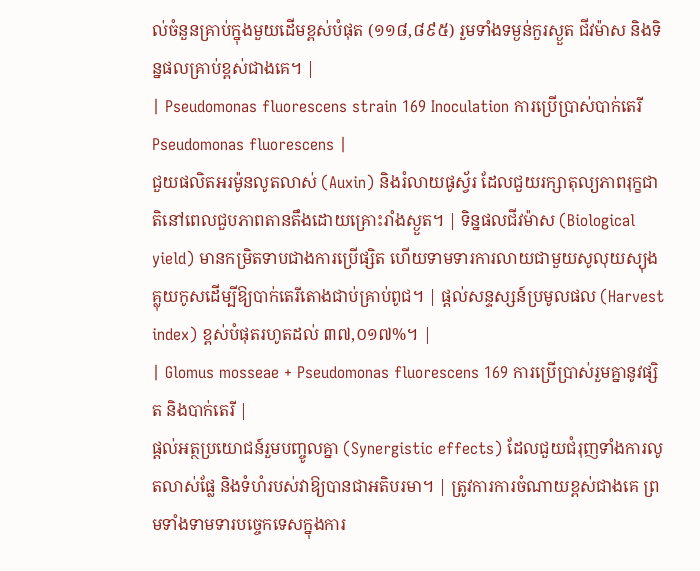ល់ចំនួនគ្រាប់ក្នុងមួយដើមខ្ពស់បំផុត (១១៨,៨៩៥) រួមទាំងទម្ងន់កួរស្ងួត ជីវម៉ាស និងទិន្នផលគ្រាប់ខ្ពស់ជាងគេ។ |
| Pseudomonas fluorescens strain 169 Inoculation ការប្រើប្រាស់បាក់តេរី Pseudomonas fluorescens |
ជួយផលិតអរម៉ូនលូតលាស់ (Auxin) និងរំលាយផូស្វ័រ ដែលជួយរក្សាតុល្យភាពរុក្ខជាតិនៅពេលជួបភាពតានតឹងដោយគ្រោះរាំងស្ងួត។ | ទិន្នផលជីវម៉ាស (Biological yield) មានកម្រិតទាបជាងការប្រើផ្សិត ហើយទាមទារការលាយជាមួយសូលុយស្យុងគ្លុយកូសដើម្បីឱ្យបាក់តេរីតោងជាប់គ្រាប់ពូជ។ | ផ្តល់សន្ទស្សន៍ប្រមូលផល (Harvest index) ខ្ពស់បំផុតរហូតដល់ ៣៧,០១៧%។ |
| Glomus mosseae + Pseudomonas fluorescens 169 ការប្រើប្រាស់រួមគ្នានូវផ្សិត និងបាក់តេរី |
ផ្តល់អត្ថប្រយោជន៍រួមបញ្ចូលគ្នា (Synergistic effects) ដែលជួយជំរុញទាំងការលូតលាស់ផ្លែ និងទំហំរបស់វាឱ្យបានជាអតិបរមា។ | ត្រូវការការចំណាយខ្ពស់ជាងគេ ព្រមទាំងទាមទារបច្ចេកទេសក្នុងការ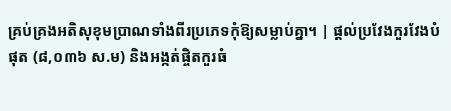គ្រប់គ្រងអតិសុខុមប្រាណទាំងពីរប្រភេទកុំឱ្យសម្លាប់គ្នា។ | ផ្តល់ប្រវែងកួរវែងបំផុត (៨,០៣៦ ស.ម) និងអង្កត់ផ្ចិតកួរធំ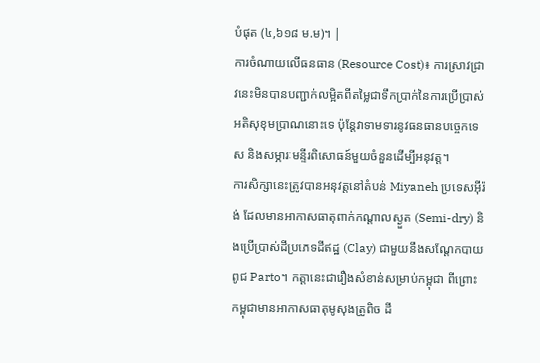បំផុត (៤,៦១៨ ម.ម)។ |
ការចំណាយលើធនធាន (Resource Cost)៖ ការស្រាវជ្រាវនេះមិនបានបញ្ជាក់លម្អិតពីតម្លៃជាទឹកប្រាក់នៃការប្រើប្រាស់អតិសុខុមប្រាណនោះទេ ប៉ុន្តែវាទាមទារនូវធនធានបច្ចេកទេស និងសម្ភារៈមន្ទីរពិសោធន៍មួយចំនួនដើម្បីអនុវត្ត។
ការសិក្សានេះត្រូវបានអនុវត្តនៅតំបន់ Miyaneh ប្រទេសអ៊ីរ៉ង់ ដែលមានអាកាសធាតុពាក់កណ្តាលស្ងួត (Semi-dry) និងប្រើប្រាស់ដីប្រភេទដីឥដ្ឋ (Clay) ជាមួយនឹងសណ្តែកបាយពូជ Parto។ កត្តានេះជារឿងសំខាន់សម្រាប់កម្ពុជា ពីព្រោះកម្ពុជាមានអាកាសធាតុមូសុងត្រូពិច ដី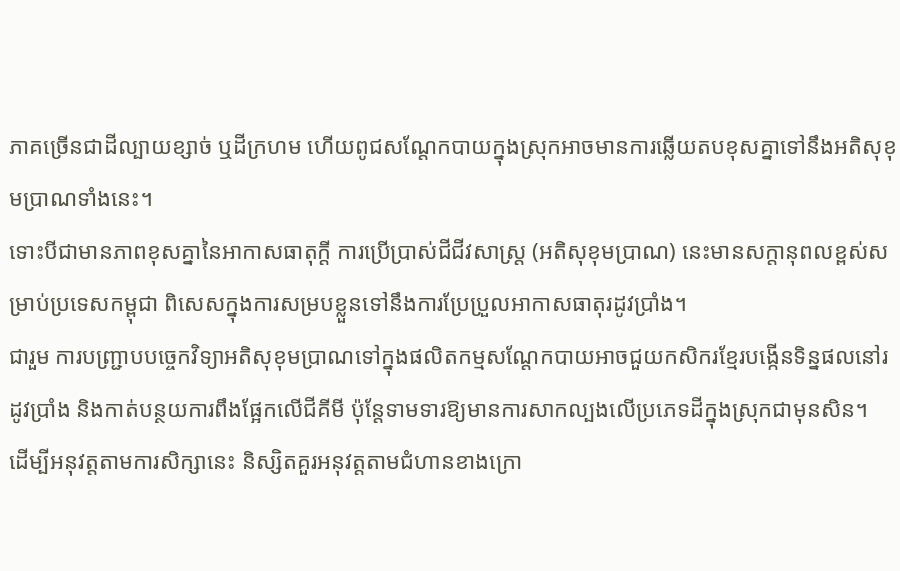ភាគច្រើនជាដីល្បាយខ្សាច់ ឬដីក្រហម ហើយពូជសណ្តែកបាយក្នុងស្រុកអាចមានការឆ្លើយតបខុសគ្នាទៅនឹងអតិសុខុមប្រាណទាំងនេះ។
ទោះបីជាមានភាពខុសគ្នានៃអាកាសធាតុក្តី ការប្រើប្រាស់ជីជីវសាស្ត្រ (អតិសុខុមប្រាណ) នេះមានសក្តានុពលខ្ពស់សម្រាប់ប្រទេសកម្ពុជា ពិសេសក្នុងការសម្របខ្លួនទៅនឹងការប្រែប្រួលអាកាសធាតុរដូវប្រាំង។
ជារួម ការបញ្ជ្រាបបច្ចេកវិទ្យាអតិសុខុមប្រាណទៅក្នុងផលិតកម្មសណ្តែកបាយអាចជួយកសិករខ្មែរបង្កើនទិន្នផលនៅរដូវប្រាំង និងកាត់បន្ថយការពឹងផ្អែកលើជីគីមី ប៉ុន្តែទាមទារឱ្យមានការសាកល្បងលើប្រភេទដីក្នុងស្រុកជាមុនសិន។
ដើម្បីអនុវត្តតាមការសិក្សានេះ និស្សិតគួរអនុវត្តតាមជំហានខាងក្រោ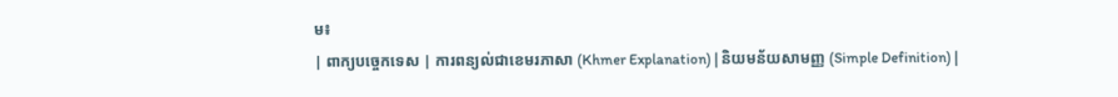ម៖
| ពាក្យបច្ចេកទេស | ការពន្យល់ជាខេមរភាសា (Khmer Explanation) | និយមន័យសាមញ្ញ (Simple Definition) |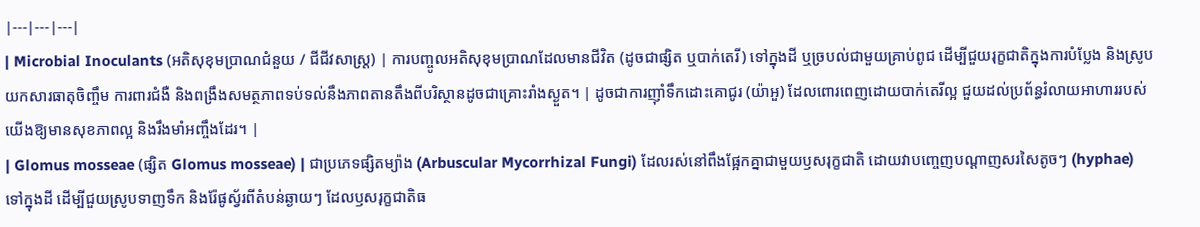|---|---|---|
| Microbial Inoculants (អតិសុខុមប្រាណជំនួយ / ជីជីវសាស្ត្រ) | ការបញ្ចូលអតិសុខុមប្រាណដែលមានជីវិត (ដូចជាផ្សិត ឬបាក់តេរី) ទៅក្នុងដី ឬច្របល់ជាមួយគ្រាប់ពូជ ដើម្បីជួយរុក្ខជាតិក្នុងការបំប្លែង និងស្រូបយកសារធាតុចិញ្ចឹម ការពារជំងឺ និងពង្រឹងសមត្ថភាពទប់ទល់នឹងភាពតានតឹងពីបរិស្ថានដូចជាគ្រោះរាំងស្ងួត។ | ដូចជាការញ៉ាំទឹកដោះគោជូរ (យ៉ាអួ) ដែលពោរពេញដោយបាក់តេរីល្អ ជួយដល់ប្រព័ន្ធរំលាយអាហាររបស់យើងឱ្យមានសុខភាពល្អ និងរឹងមាំអញ្ចឹងដែរ។ |
| Glomus mosseae (ផ្សិត Glomus mosseae) | ជាប្រភេទផ្សិតម្យ៉ាង (Arbuscular Mycorrhizal Fungi) ដែលរស់នៅពឹងផ្អែកគ្នាជាមួយឫសរុក្ខជាតិ ដោយវាបញ្ចេញបណ្តាញសរសៃតូចៗ (hyphae) ទៅក្នុងដី ដើម្បីជួយស្រូបទាញទឹក និងរ៉ែផូស្វ័រពីតំបន់ឆ្ងាយៗ ដែលឫសរុក្ខជាតិធ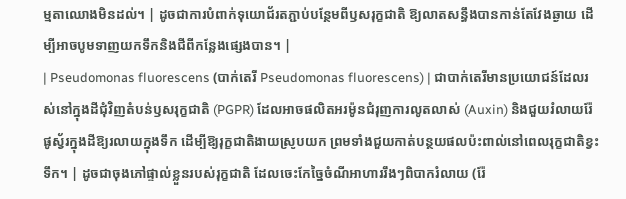ម្មតាឈោងមិនដល់។ | ដូចជាការបំពាក់ទុយោជ័រតភ្ជាប់បន្ថែមពីឫសរុក្ខជាតិ ឱ្យលាតសន្ធឹងបានកាន់តែវែងឆ្ងាយ ដើម្បីអាចបូមទាញយកទឹកនិងជីពីកន្លែងផ្សេងបាន។ |
| Pseudomonas fluorescens (បាក់តេរី Pseudomonas fluorescens) | ជាបាក់តេរីមានប្រយោជន៍ដែលរស់នៅក្នុងដីជុំវិញតំបន់ឫសរុក្ខជាតិ (PGPR) ដែលអាចផលិតអរម៉ូនជំរុញការលូតលាស់ (Auxin) និងជួយរំលាយរ៉ែផូស្វ័រក្នុងដីឱ្យរលាយក្នុងទឹក ដើម្បីឱ្យរុក្ខជាតិងាយស្រូបយក ព្រមទាំងជួយកាត់បន្ថយផលប៉ះពាល់នៅពេលរុក្ខជាតិខ្វះទឹក។ | ដូចជាចុងភៅផ្ទាល់ខ្លួនរបស់រុក្ខជាតិ ដែលចេះកែច្នៃចំណីអាហាររឹងៗពិបាករំលាយ (រ៉ែ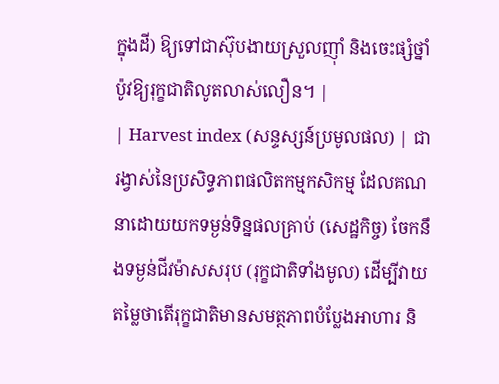ក្នុងដី) ឱ្យទៅជាស៊ុបងាយស្រួលញ៉ាំ និងចេះផ្សំថ្នាំប៉ូវឱ្យរុក្ខជាតិលូតលាស់លឿន។ |
| Harvest index (សន្ទស្សន៍ប្រមូលផល) | ជារង្វាស់នៃប្រសិទ្ធភាពផលិតកម្មកសិកម្ម ដែលគណនាដោយយកទម្ងន់ទិន្នផលគ្រាប់ (សេដ្ឋកិច្ច) ចែកនឹងទម្ងន់ជីវម៉ាសសរុប (រុក្ខជាតិទាំងមូល) ដើម្បីវាយតម្លៃថាតើរុក្ខជាតិមានសមត្ថភាពបំប្លែងអាហារ និ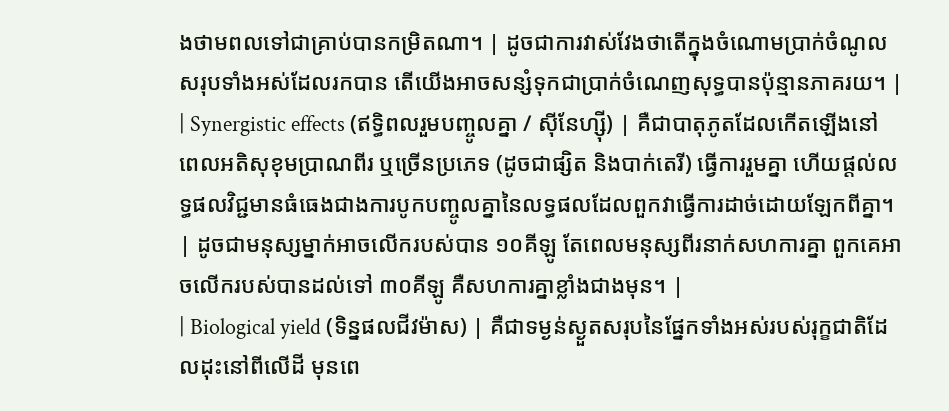ងថាមពលទៅជាគ្រាប់បានកម្រិតណា។ | ដូចជាការវាស់វែងថាតើក្នុងចំណោមប្រាក់ចំណូលសរុបទាំងអស់ដែលរកបាន តើយើងអាចសន្សំទុកជាប្រាក់ចំណេញសុទ្ធបានប៉ុន្មានភាគរយ។ |
| Synergistic effects (ឥទ្ធិពលរួមបញ្ចូលគ្នា / ស៊ីនែហ្ស៊ី) | គឺជាបាតុភូតដែលកើតឡើងនៅពេលអតិសុខុមប្រាណពីរ ឬច្រើនប្រភេទ (ដូចជាផ្សិត និងបាក់តេរី) ធ្វើការរួមគ្នា ហើយផ្តល់លទ្ធផលវិជ្ជមានធំធេងជាងការបូកបញ្ចូលគ្នានៃលទ្ធផលដែលពួកវាធ្វើការដាច់ដោយឡែកពីគ្នា។ | ដូចជាមនុស្សម្នាក់អាចលើករបស់បាន ១០គីឡូ តែពេលមនុស្សពីរនាក់សហការគ្នា ពួកគេអាចលើករបស់បានដល់ទៅ ៣០គីឡូ គឺសហការគ្នាខ្លាំងជាងមុន។ |
| Biological yield (ទិន្នផលជីវម៉ាស) | គឺជាទម្ងន់ស្ងួតសរុបនៃផ្នែកទាំងអស់របស់រុក្ខជាតិដែលដុះនៅពីលើដី មុនពេ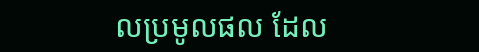លប្រមូលផល ដែល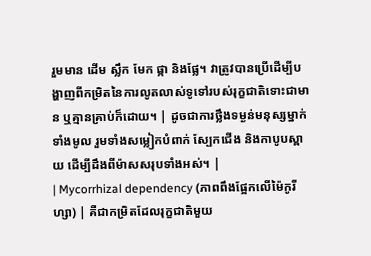រួមមាន ដើម ស្លឹក មែក ផ្កា និងផ្លែ។ វាត្រូវបានប្រើដើម្បីបង្ហាញពីកម្រិតនៃការលូតលាស់ទូទៅរបស់រុក្ខជាតិទោះជាមាន ឬគ្មានគ្រាប់ក៏ដោយ។ | ដូចជាការថ្លឹងទម្ងន់មនុស្សម្នាក់ទាំងមូល រួមទាំងសម្លៀកបំពាក់ ស្បែកជើង និងកាបូបស្ពាយ ដើម្បីដឹងពីម៉ាសសរុបទាំងអស់។ |
| Mycorrhizal dependency (ភាពពឹងផ្អែកលើម៉ៃកូរីហ្សា) | គឺជាកម្រិតដែលរុក្ខជាតិមួយ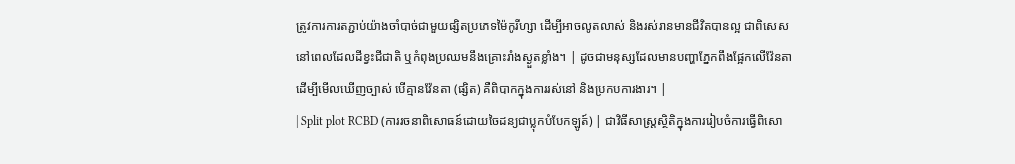ត្រូវការការតភ្ជាប់យ៉ាងចាំបាច់ជាមួយផ្សិតប្រភេទម៉ៃកូរីហ្សា ដើម្បីអាចលូតលាស់ និងរស់រានមានជីវិតបានល្អ ជាពិសេសនៅពេលដែលដីខ្វះជីជាតិ ឬកំពុងប្រឈមនឹងគ្រោះរាំងស្ងួតខ្លាំង។ | ដូចជាមនុស្សដែលមានបញ្ហាភ្នែកពឹងផ្អែកលើវ៉ែនតា ដើម្បីមើលឃើញច្បាស់ បើគ្មានវ៉ែនតា (ផ្សិត) គឺពិបាកក្នុងការរស់នៅ និងប្រកបការងារ។ |
| Split plot RCBD (ការរចនាពិសោធន៍ដោយចៃដន្យជាប្លុកបំបែកឡូត៍) | ជាវិធីសាស្ត្រស្ថិតិក្នុងការរៀបចំការធ្វើពិសោ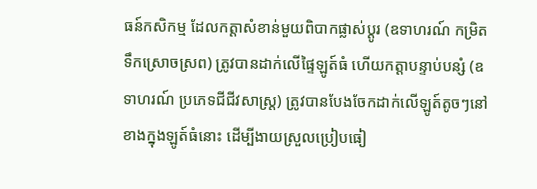ធន៍កសិកម្ម ដែលកត្តាសំខាន់មួយពិបាកផ្លាស់ប្តូរ (ឧទាហរណ៍ កម្រិតទឹកស្រោចស្រព) ត្រូវបានដាក់លើផ្ទៃឡូត៍ធំ ហើយកត្តាបន្ទាប់បន្សំ (ឧទាហរណ៍ ប្រភេទជីជីវសាស្ត្រ) ត្រូវបានបែងចែកដាក់លើឡូត៍តូចៗនៅខាងក្នុងឡូត៍ធំនោះ ដើម្បីងាយស្រួលប្រៀបធៀ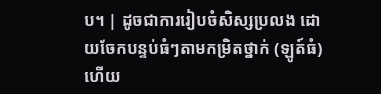ប។ | ដូចជាការរៀបចំសិស្សប្រលង ដោយចែកបន្ទប់ធំៗតាមកម្រិតថ្នាក់ (ឡូត៍ធំ) ហើយ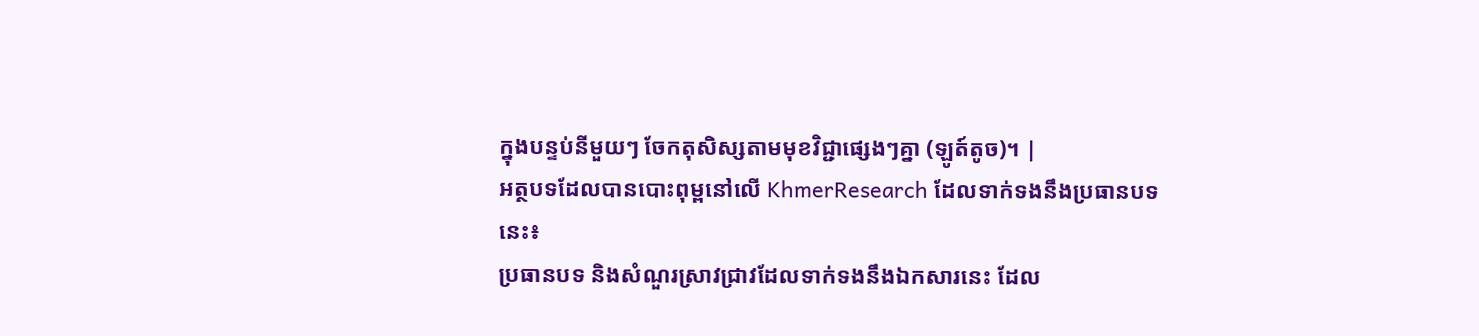ក្នុងបន្ទប់នីមួយៗ ចែកតុសិស្សតាមមុខវិជ្ជាផ្សេងៗគ្នា (ឡូត៍តូច)។ |
អត្ថបទដែលបានបោះពុម្ពនៅលើ KhmerResearch ដែលទាក់ទងនឹងប្រធានបទនេះ៖
ប្រធានបទ និងសំណួរស្រាវជ្រាវដែលទាក់ទងនឹងឯកសារនេះ ដែល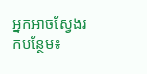អ្នកអាចស្វែងរកបន្ថែម៖